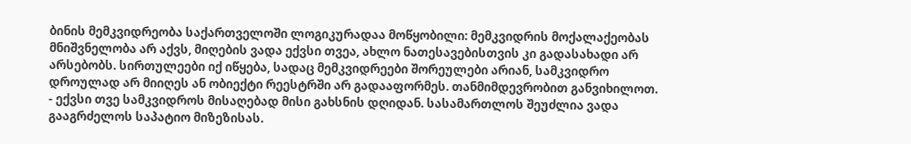ბინის მემკვიდრეობა საქართველოში ლოგიკურადაა მოწყობილი: მემკვიდრის მოქალაქეობას მნიშვნელობა არ აქვს, მიღების ვადა ექვსი თვეა, ახლო ნათესავებისთვის კი გადასახადი არ არსებობს. სირთულეები იქ იწყება, სადაც მემკვიდრეები შორეულები არიან, სამკვიდრო დროულად არ მიიღეს ან ობიექტი რეესტრში არ გადააფორმეს. თანმიმდევრობით განვიხილოთ.
- ექვსი თვე სამკვიდროს მისაღებად მისი გახსნის დღიდან. სასამართლოს შეუძლია ვადა გააგრძელოს საპატიო მიზეზისას.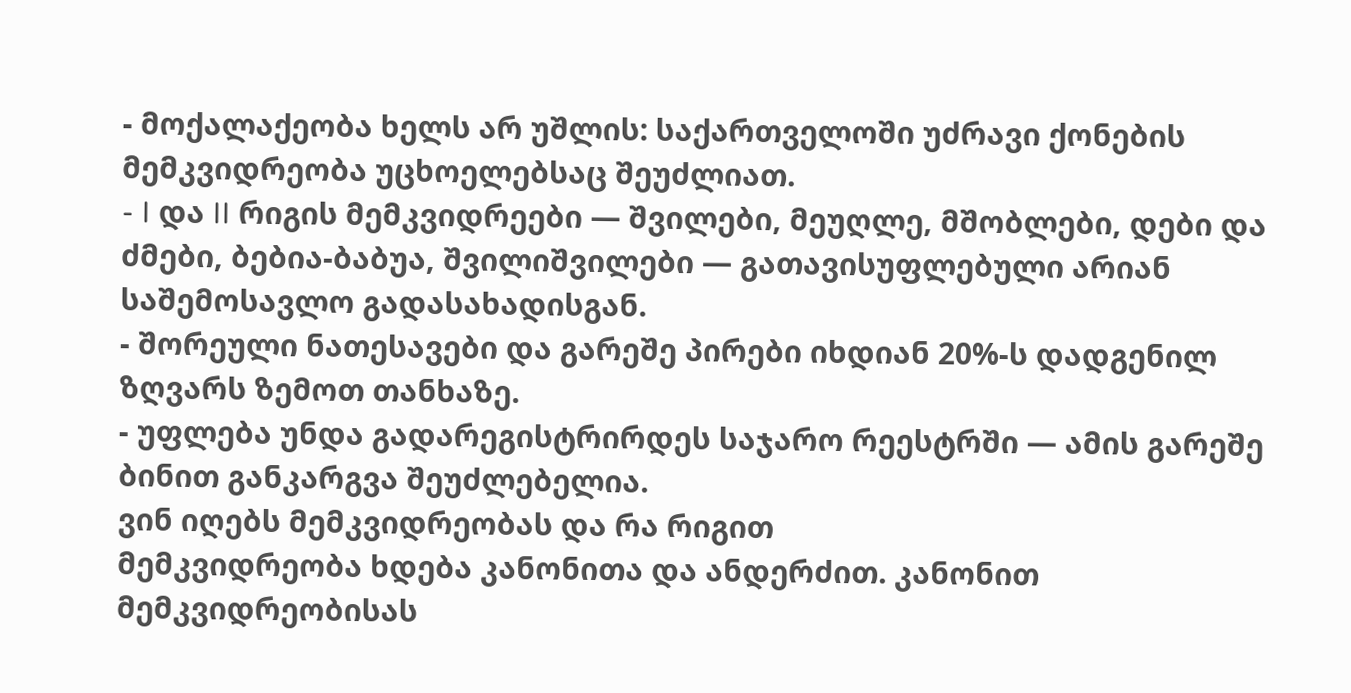- მოქალაქეობა ხელს არ უშლის: საქართველოში უძრავი ქონების მემკვიდრეობა უცხოელებსაც შეუძლიათ.
- I და II რიგის მემკვიდრეები — შვილები, მეუღლე, მშობლები, დები და ძმები, ბებია-ბაბუა, შვილიშვილები — გათავისუფლებული არიან საშემოსავლო გადასახადისგან.
- შორეული ნათესავები და გარეშე პირები იხდიან 20%-ს დადგენილ ზღვარს ზემოთ თანხაზე.
- უფლება უნდა გადარეგისტრირდეს საჯარო რეესტრში — ამის გარეშე ბინით განკარგვა შეუძლებელია.
ვინ იღებს მემკვიდრეობას და რა რიგით
მემკვიდრეობა ხდება კანონითა და ანდერძით. კანონით მემკვიდრეობისას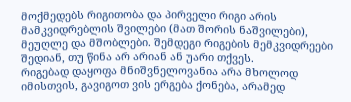მოქმედებს რიგითობა და პირველი რიგი არის მამკვიდრებლის შვილები (მათ შორის ნაშვილები), მეუღლე და მშობლები. შემდეგი რიგების მემკვიდრეები შედიან, თუ წინა არ არიან ან უარი თქვეს.
რიგებად დაყოფა მნიშვნელოვანია არა მხოლოდ იმისთვის, გავიგოთ ვის ერგება ქონება, არამედ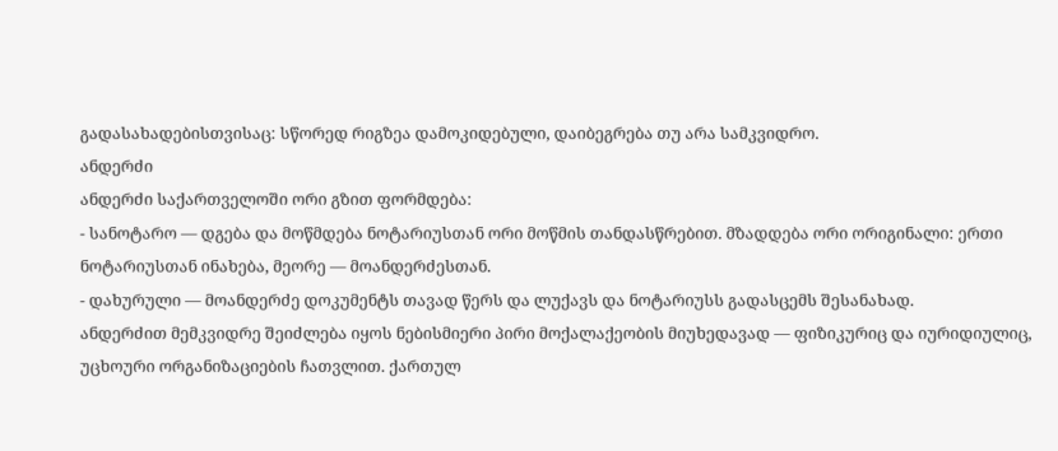გადასახადებისთვისაც: სწორედ რიგზეა დამოკიდებული, დაიბეგრება თუ არა სამკვიდრო.
ანდერძი
ანდერძი საქართველოში ორი გზით ფორმდება:
- სანოტარო — დგება და მოწმდება ნოტარიუსთან ორი მოწმის თანდასწრებით. მზადდება ორი ორიგინალი: ერთი ნოტარიუსთან ინახება, მეორე — მოანდერძესთან.
- დახურული — მოანდერძე დოკუმენტს თავად წერს და ლუქავს და ნოტარიუსს გადასცემს შესანახად.
ანდერძით მემკვიდრე შეიძლება იყოს ნებისმიერი პირი მოქალაქეობის მიუხედავად — ფიზიკურიც და იურიდიულიც, უცხოური ორგანიზაციების ჩათვლით. ქართულ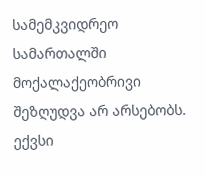სამემკვიდრეო სამართალში მოქალაქეობრივი შეზღუდვა არ არსებობს.
ექვსი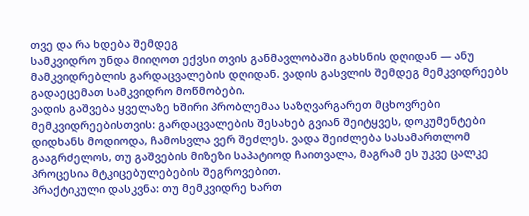თვე და რა ხდება შემდეგ
სამკვიდრო უნდა მიიღოთ ექვსი თვის განმავლობაში გახსნის დღიდან — ანუ მამკვიდრებლის გარდაცვალების დღიდან. ვადის გასვლის შემდეგ მემკვიდრეებს გადაეცემათ სამკვიდრო მოწმობები.
ვადის გაშვება ყველაზე ხშირი პრობლემაა საზღვარგარეთ მცხოვრები მემკვიდრეებისთვის: გარდაცვალების შესახებ გვიან შეიტყვეს, დოკუმენტები დიდხანს მოდიოდა, ჩამოსვლა ვერ შეძლეს. ვადა შეიძლება სასამართლომ გააგრძელოს, თუ გაშვების მიზეზი საპატიოდ ჩაითვალა, მაგრამ ეს უკვე ცალკე პროცესია მტკიცებულებების შეგროვებით.
პრაქტიკული დასკვნა: თუ მემკვიდრე ხართ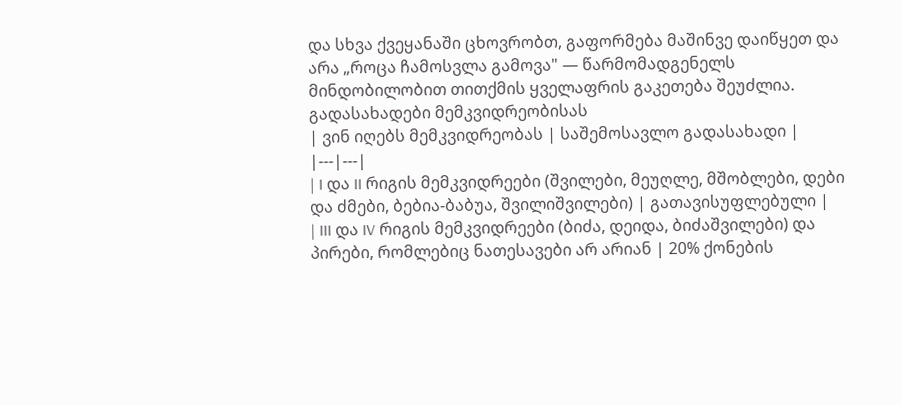და სხვა ქვეყანაში ცხოვრობთ, გაფორმება მაშინვე დაიწყეთ და არა „როცა ჩამოსვლა გამოვა" — წარმომადგენელს მინდობილობით თითქმის ყველაფრის გაკეთება შეუძლია.
გადასახადები მემკვიდრეობისას
| ვინ იღებს მემკვიდრეობას | საშემოსავლო გადასახადი |
|---|---|
| I და II რიგის მემკვიდრეები (შვილები, მეუღლე, მშობლები, დები და ძმები, ბებია-ბაბუა, შვილიშვილები) | გათავისუფლებული |
| III და IV რიგის მემკვიდრეები (ბიძა, დეიდა, ბიძაშვილები) და პირები, რომლებიც ნათესავები არ არიან | 20% ქონების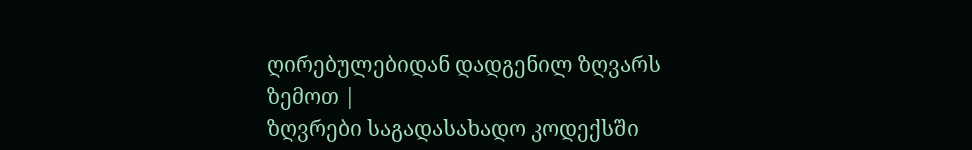ღირებულებიდან დადგენილ ზღვარს ზემოთ |
ზღვრები საგადასახადო კოდექსში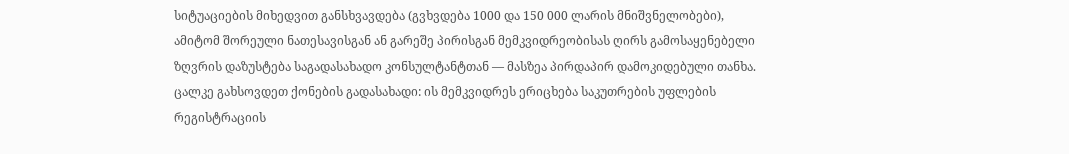სიტუაციების მიხედვით განსხვავდება (გვხვდება 1000 და 150 000 ლარის მნიშვნელობები), ამიტომ შორეული ნათესავისგან ან გარეშე პირისგან მემკვიდრეობისას ღირს გამოსაყენებელი ზღვრის დაზუსტება საგადასახადო კონსულტანტთან — მასზეა პირდაპირ დამოკიდებული თანხა.
ცალკე გახსოვდეთ ქონების გადასახადი: ის მემკვიდრეს ერიცხება საკუთრების უფლების რეგისტრაციის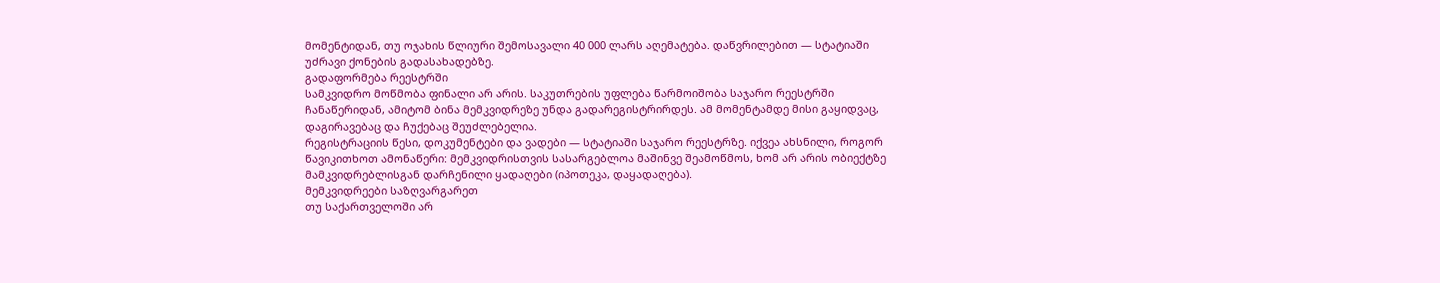მომენტიდან, თუ ოჯახის წლიური შემოსავალი 40 000 ლარს აღემატება. დაწვრილებით — სტატიაში უძრავი ქონების გადასახადებზე.
გადაფორმება რეესტრში
სამკვიდრო მოწმობა ფინალი არ არის. საკუთრების უფლება წარმოიშობა საჯარო რეესტრში ჩანაწერიდან, ამიტომ ბინა მემკვიდრეზე უნდა გადარეგისტრირდეს. ამ მომენტამდე მისი გაყიდვაც, დაგირავებაც და ჩუქებაც შეუძლებელია.
რეგისტრაციის წესი, დოკუმენტები და ვადები — სტატიაში საჯარო რეესტრზე. იქვეა ახსნილი, როგორ წავიკითხოთ ამონაწერი: მემკვიდრისთვის სასარგებლოა მაშინვე შეამოწმოს, ხომ არ არის ობიექტზე მამკვიდრებლისგან დარჩენილი ყადაღები (იპოთეკა, დაყადაღება).
მემკვიდრეები საზღვარგარეთ
თუ საქართველოში არ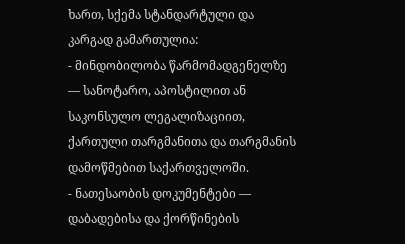ხართ, სქემა სტანდარტული და კარგად გამართულია:
- მინდობილობა წარმომადგენელზე — სანოტარო, აპოსტილით ან საკონსულო ლეგალიზაციით, ქართული თარგმანითა და თარგმანის დამოწმებით საქართველოში.
- ნათესაობის დოკუმენტები — დაბადებისა და ქორწინების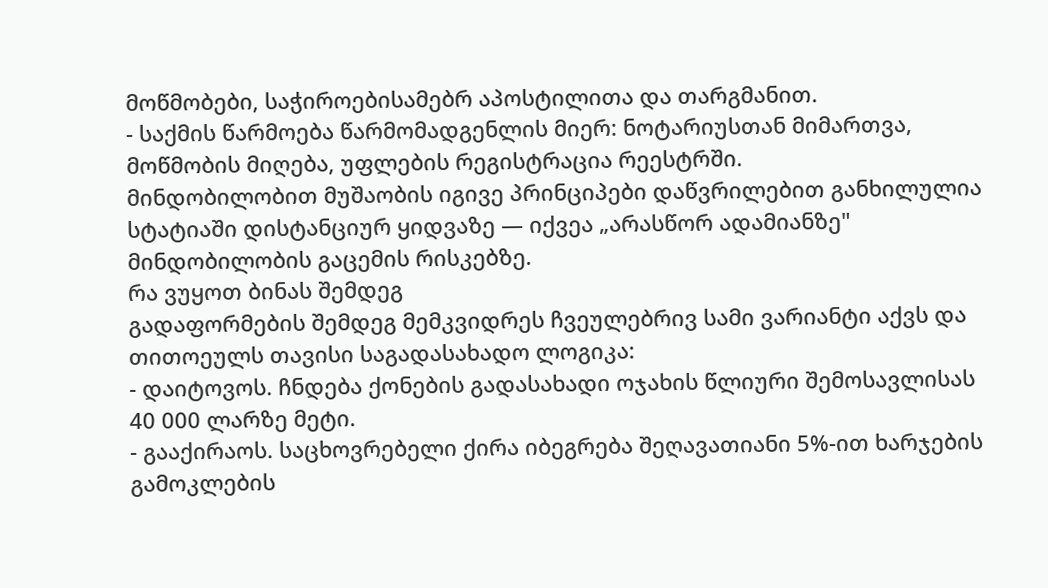მოწმობები, საჭიროებისამებრ აპოსტილითა და თარგმანით.
- საქმის წარმოება წარმომადგენლის მიერ: ნოტარიუსთან მიმართვა, მოწმობის მიღება, უფლების რეგისტრაცია რეესტრში.
მინდობილობით მუშაობის იგივე პრინციპები დაწვრილებით განხილულია სტატიაში დისტანციურ ყიდვაზე — იქვეა „არასწორ ადამიანზე" მინდობილობის გაცემის რისკებზე.
რა ვუყოთ ბინას შემდეგ
გადაფორმების შემდეგ მემკვიდრეს ჩვეულებრივ სამი ვარიანტი აქვს და თითოეულს თავისი საგადასახადო ლოგიკა:
- დაიტოვოს. ჩნდება ქონების გადასახადი ოჯახის წლიური შემოსავლისას 40 000 ლარზე მეტი.
- გააქირაოს. საცხოვრებელი ქირა იბეგრება შეღავათიანი 5%-ით ხარჯების გამოკლების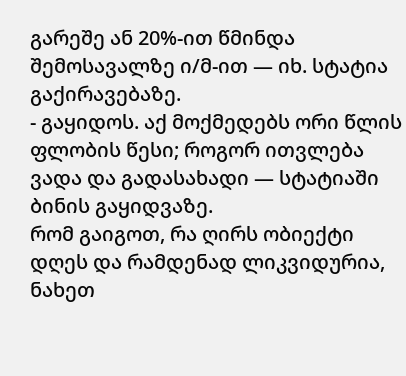გარეშე ან 20%-ით წმინდა შემოსავალზე ი/მ-ით — იხ. სტატია გაქირავებაზე.
- გაყიდოს. აქ მოქმედებს ორი წლის ფლობის წესი; როგორ ითვლება ვადა და გადასახადი — სტატიაში ბინის გაყიდვაზე.
რომ გაიგოთ, რა ღირს ობიექტი დღეს და რამდენად ლიკვიდურია, ნახეთ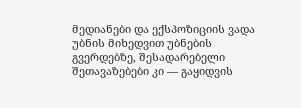მედიანები და ექსპოზიციის ვადა უბნის მიხედვით უბნების გვერდებზე, შესადარებელი შეთავაზებები კი — გაყიდვის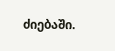ძიებაში.